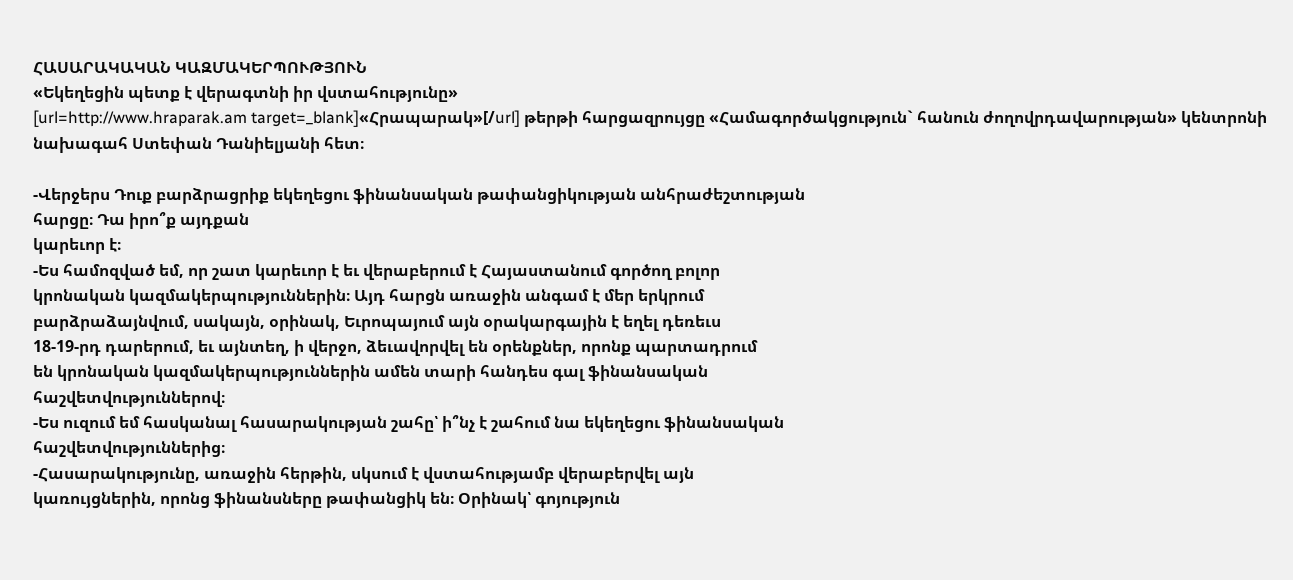ՀԱՍԱՐԱԿԱԿԱՆ ԿԱԶՄԱԿԵՐՊՈՒԹՅՈՒՆ
«Եկեղեցին պետք է վերագտնի իր վստահությունը»
[url=http://www.hraparak.am target=_blank]«Հրապարակ»[/url] թերթի հարցազրույցը «Համագործակցություն` հանուն ժողովրդավարության» կենտրոնի նախագահ Ստեփան Դանիելյանի հետ։

-Վերջերս Դուք բարձրացրիք եկեղեցու ֆինանսական թափանցիկության անհրաժեշտության
հարցը։ Դա իրո՞ք այդքան
կարեւոր է։
-Ես համոզված եմ, որ շատ կարեւոր է եւ վերաբերում է Հայաստանում գործող բոլոր
կրոնական կազմակերպություններին։ Այդ հարցն առաջին անգամ է մեր երկրում
բարձրաձայնվում, սակայն, օրինակ, Եւրոպայում այն օրակարգային է եղել դեռեւս
18-19-րդ դարերում, եւ այնտեղ, ի վերջո, ձեւավորվել են օրենքներ, որոնք պարտադրում
են կրոնական կազմակերպություններին ամեն տարի հանդես գալ ֆինանսական
հաշվետվություններով։
-Ես ուզում եմ հասկանալ հասարակության շահը՝ ի՞նչ է շահում նա եկեղեցու ֆինանսական
հաշվետվություններից։
-Հասարակությունը, առաջին հերթին, սկսում է վստահությամբ վերաբերվել այն
կառույցներին, որոնց ֆինանսները թափանցիկ են։ Օրինակ՝ գոյություն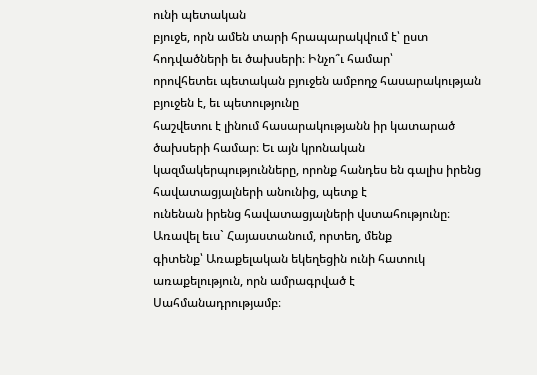ունի պետական
բյուջե, որն ամեն տարի հրապարակվում է՝ ըստ հոդվածների եւ ծախսերի։ Ինչո՞ւ համար՝
որովհետեւ պետական բյուջեն ամբողջ հասարակության բյուջեն է, եւ պետությունը
հաշվետու է լինում հասարակությանն իր կատարած ծախսերի համար։ Եւ այն կրոնական
կազմակերպությունները, որոնք հանդես են գալիս իրենց հավատացյալների անունից, պետք է
ունենան իրենց հավատացյալների վստահությունը։ Առավել եւս` Հայաստանում, որտեղ, մենք
գիտենք՝ Առաքելական եկեղեցին ունի հատուկ առաքելություն, որն ամրագրված է
Սահմանադրությամբ։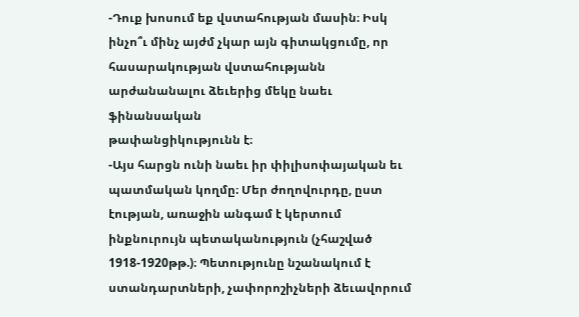-Դուք խոսում եք վստահության մասին։ Իսկ ինչո՞ւ մինչ այժմ չկար այն գիտակցումը, որ
հասարակության վստահությանն արժանանալու ձեւերից մեկը նաեւ ֆինանսական
թափանցիկությունն է։
-Այս հարցն ունի նաեւ իր փիլիսոփայական եւ պատմական կողմը։ Մեր ժողովուրդը, ըստ
էության, առաջին անգամ է կերտում ինքնուրույն պետականություն (չհաշված
1918-1920թթ.)։ Պետությունը նշանակում է ստանդարտների, չափորոշիչների ձեւավորում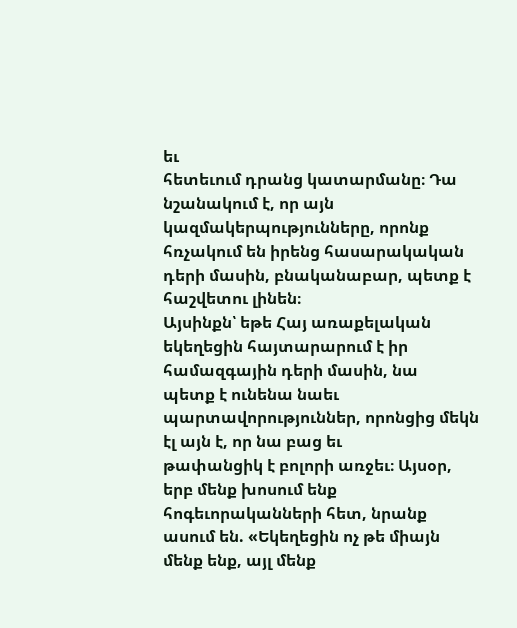եւ
հետեւում դրանց կատարմանը։ Դա նշանակում է, որ այն կազմակերպությունները, որոնք
հռչակում են իրենց հասարակական դերի մասին, բնականաբար, պետք է հաշվետու լինեն։
Այսինքն՝ եթե Հայ առաքելական եկեղեցին հայտարարում է իր համազգային դերի մասին, նա
պետք է ունենա նաեւ պարտավորություններ, որոնցից մեկն էլ այն է, որ նա բաց եւ
թափանցիկ է բոլորի առջեւ։ Այսօր, երբ մենք խոսում ենք հոգեւորականների հետ, նրանք
ասում են. «Եկեղեցին ոչ թե միայն մենք ենք, այլ մենք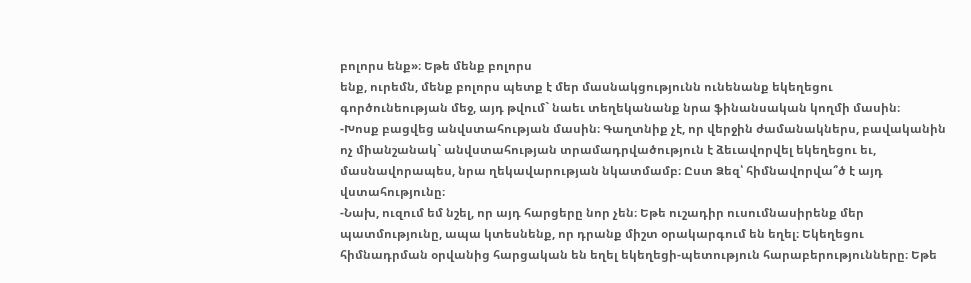բոլորս ենք»։ Եթե մենք բոլորս
ենք, ուրեմն, մենք բոլորս պետք է մեր մասնակցությունն ունենանք եկեղեցու
գործունեության մեջ, այդ թվում` նաեւ տեղեկանանք նրա ֆինանսական կողմի մասին։
-Խոսք բացվեց անվստահության մասին։ Գաղտնիք չէ, որ վերջին ժամանակներս, բավականին
ոչ միանշանակ` անվստահության տրամադրվածություն է ձեւավորվել եկեղեցու եւ,
մասնավորապես, նրա ղեկավարության նկատմամբ։ Ըստ Ձեզ՝ հիմնավորվա՞ծ է այդ
վստահությունը։
-Նախ, ուզում եմ նշել, որ այդ հարցերը նոր չեն։ Եթե ուշադիր ուսումնասիրենք մեր
պատմությունը, ապա կտեսնենք, որ դրանք միշտ օրակարգում են եղել։ Եկեղեցու
հիմնադրման օրվանից հարցական են եղել եկեղեցի-պետություն հարաբերությունները։ Եթե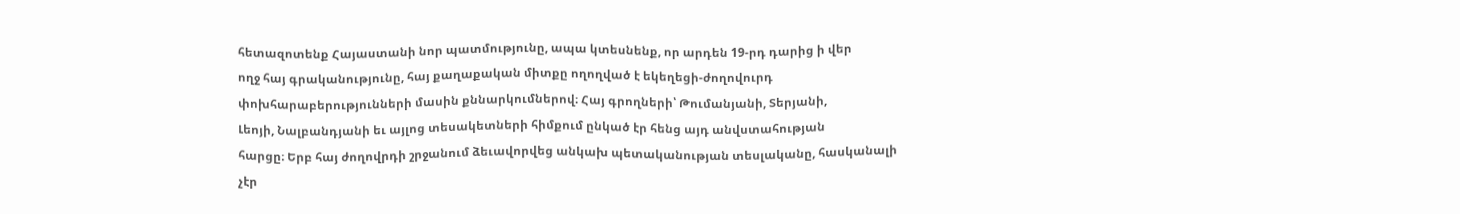հետազոտենք Հայաստանի նոր պատմությունը, ապա կտեսնենք, որ արդեն 19-րդ դարից ի վեր
ողջ հայ գրականությունը, հայ քաղաքական միտքը ողողված է եկեղեցի-ժողովուրդ
փոխհարաբերությունների մասին քննարկումներով։ Հայ գրողների՝ Թումանյանի, Տերյանի,
Լեոյի, Նալբանդյանի եւ այլոց տեսակետների հիմքում ընկած էր հենց այդ անվստահության
հարցը։ Երբ հայ ժողովրդի շրջանում ձեւավորվեց անկախ պետականության տեսլականը, հասկանալի չէր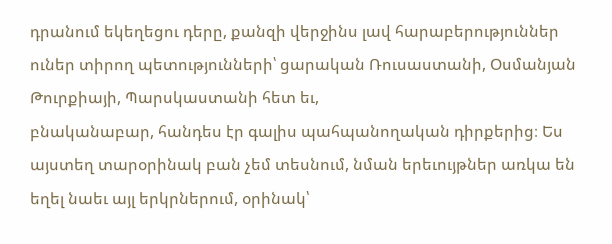դրանում եկեղեցու դերը, քանզի վերջինս լավ հարաբերություններ ուներ տիրող պետությունների՝ ցարական Ռուսաստանի, Օսմանյան Թուրքիայի, Պարսկաստանի հետ եւ,
բնականաբար, հանդես էր գալիս պահպանողական դիրքերից։ Ես այստեղ տարօրինակ բան չեմ տեսնում, նման երեւույթներ առկա են եղել նաեւ այլ երկրներում, օրինակ՝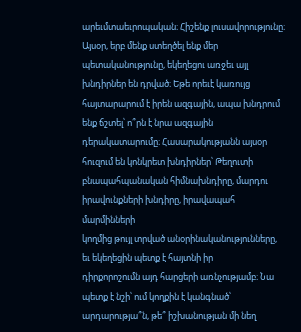արեւմտաեւրոպական։ Հիշենք լուսավորությունը։ Այսօր, երբ մենք ստեղծել ենք մեր
պետականությունը, եկեղեցու առջեւ այլ խնդիրներ են դրված։ Եթե որեւէ կառույց
հայտարարում է իրեն ազգային, ապա խնդրում ենք ճշտել՝ ո՞րն է նրա ազգային
դերակատարումը։ Հասարակությանն այսօր հուզում են կոնկրետ խնդիրներ՝ Թեղուտի
բնապահպանական հիմնախնդիրը, մարդու իրավունքների խնդիրը, իրավապահ մարմինների
կողմից թույլ տրված անօրինականությունները, եւ եկեղեցին պետք է հայտնի իր
դիրքորոշումն այդ հարցերի առնչությամբ։ Նա պետք է նշի՝ ում կողքին է կանգնած՝
արդարությա՞ն, թե՞ իշխանության մի նեղ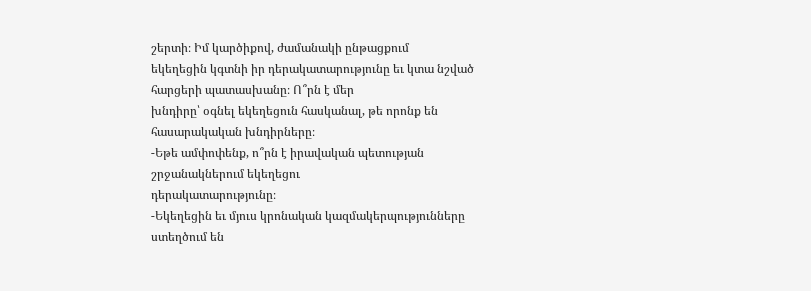շերտի։ Իմ կարծիքով, ժամանակի ընթացքում
եկեղեցին կգտնի իր դերակատարությունը եւ կտա նշված հարցերի պատասխանը։ Ո՞րն է մեր
խնդիրը՝ օգնել եկեղեցուն հասկանալ, թե որոնք են հասարակական խնդիրները։
-Եթե ամփոփենք, ո՞րն է իրավական պետության շրջանակներում եկեղեցու
դերակատարությունը։
-Եկեղեցին եւ մյուս կրոնական կազմակերպությունները ստեղծում են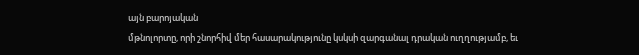այն բարոյական
մթնոլորտը, որի շնորհիվ մեր հասարակությունը կսկսի զարգանալ դրական ուղղությամբ, եւ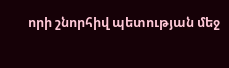որի շնորհիվ պետության մեջ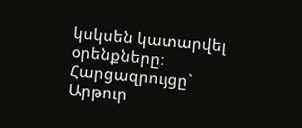կսկսեն կատարվել օրենքները։
Հարցազրույցը`
Արթուր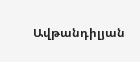Ավթանդիլյան